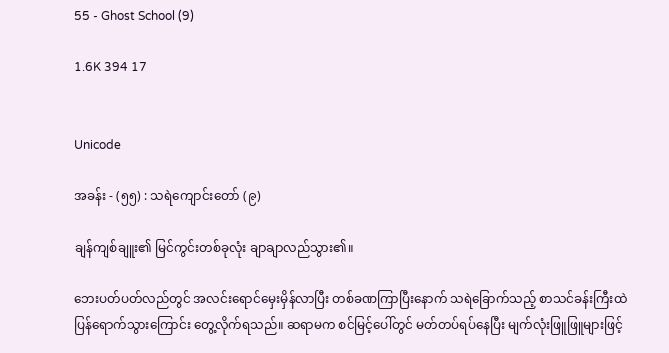55 - Ghost School (9)

1.6K 394 17


Unicode

အခန်း - (၅၅) : သရဲကျောင်းတော် (၉)

ချန်ကျစ်ချူး၏ မြင်ကွင်းတစ်ခုလုံး ချာချာလည်သွား၏။

ဘေးပတ်ပတ်လည်တွင် အလင်းရောင်မှေးမှိန်လာပြီး တစ်ခဏကြာပြီးနောက် သရဲခြောက်သည့် စာသင်ခန်းကြီးထဲ ပြန်ရောက်သွားကြောင်း တွေ့လိုက်ရသည်။ ဆရာမက စင်မြင့်ပေါ်တွင် မတ်တပ်ရပ်နေပြီး မျက်လုံးဖြူဖြူများဖြင့်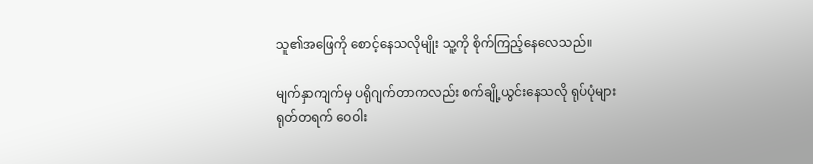သူ၏အဖြေကို စောင့်နေသလိုမျိုး သူ့ကို စိုက်ကြည့်နေလေသည်။

မျက်နှာကျက်မှ ပရိုဂျက်တာကလည်း စက်ချို့ယွင်းနေသလို ရုပ်ပုံများ ရုတ်တရက် ဝေဝါး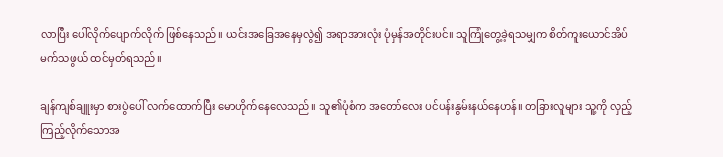လာပြီး ပေါ်လိုက်ပျောက်လိုက် ဖြစ်နေသည်။ ယင်းအခြေအနေမှလွဲ၍ အရာအားလုံး ပုံမှန်အတိုင်းပင်။ သူကြုံတွေ့ခဲ့ရသမျှက စိတ်ကူးယောင်အိပ်မက်သဖွယ် ထင်မှတ်ရသည်။

ချန်ကျစ်ချူးမှာ စားပွဲပေါ် လက်ထောက်ပြီး မောဟိုက်နေလေသည်။ သူ၏ပုံစံက အတော်လေး ပင်ပန်းနွမ်းနယ်နေဟန်။ တခြားလူများ သူ့ကို လှည့်ကြည့်လိုက်သောအ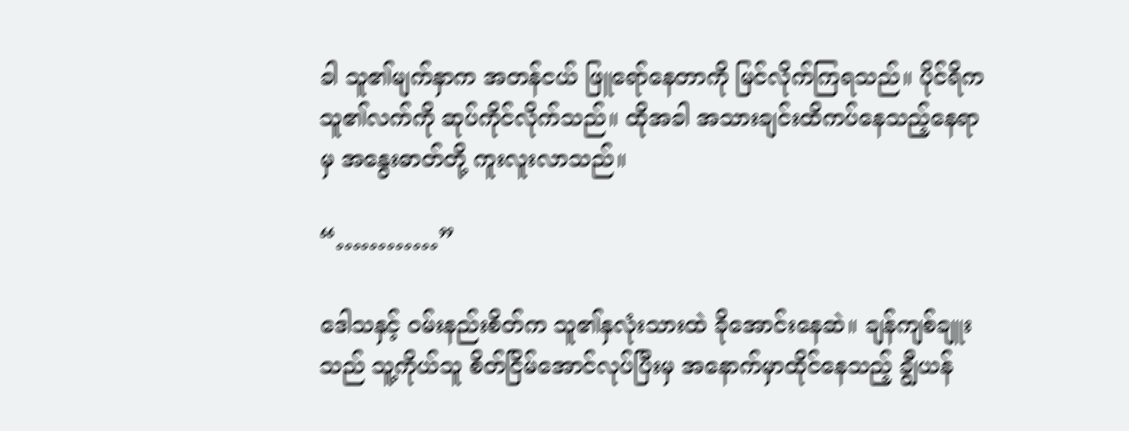ခါ သူ၏မျက်နှာက အတန်ငယ် ဖြူရော်နေတာကို မြင်လိုက်ကြရသည်။ ပိုင်ရိက သူ၏လက်ကို ဆုပ်ကိုင်လိုက်သည်။ ထိုအခါ အသားချင်းထိကပ်နေသည့်နေရာမှ အနွေးဓာတ်တို့ ကူးလူးလာသည်။

“…………”

ဒေါသနှင့် ဝမ်းနည်းစိတ်က သူ၏နှလုံးသားထဲ ခိုအောင်းနေဆဲ။ ချန်ကျစ်ချူးသည် သူ့ကိုယ်သူ စိတ်ငြိမ်အောင်လုပ်ပြီးမှ အနောက်မှာထိုင်နေသည့် ချွီယန်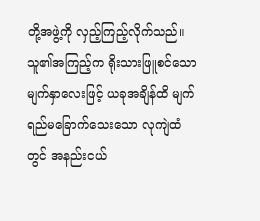တို့အဖွဲ့ကို လှည့်ကြည့်လိုက်သည်။ သူ၏အကြည့်က ရိုးသားဖြူစင်သော မျက်နှာလေးဖြင့် ယခုအချိန်ထိ မျက်ရည်မခြောက်သေးသော လုကျဲထံတွင် အနည်းငယ်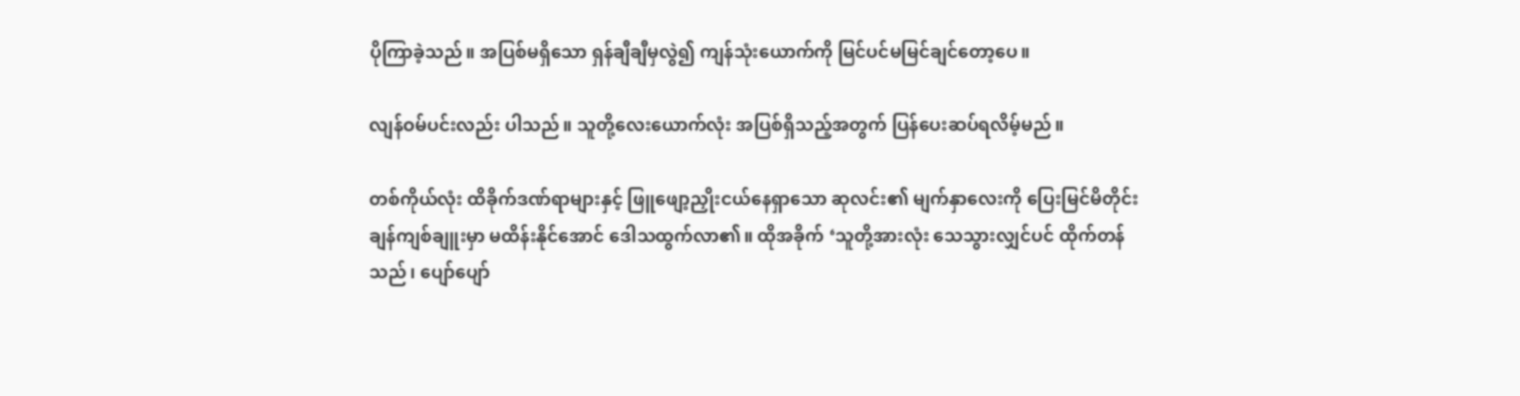ပိုကြာခဲ့သည်။ အပြစ်မရှိသော ရှန်ချီချီမှလွဲ၍ ကျန်သုံးယောက်ကို မြင်ပင်မမြင်ချင်တော့ပေ။

လျန်ဝမ်ပင်းလည်း ပါသည်။ သူတို့လေးယောက်လုံး အပြစ်ရှိသည့်အတွက် ပြန်ပေးဆပ်ရလိမ့်မည်။

တစ်ကိုယ်လုံး ထိခိုက်ဒဏ်ရာများနှင့် ဖြူဖျော့ညှိုးငယ်နေရှာသော ဆုလင်း၏ မျက်နှာလေးကို ပြေးမြင်မိတိုင်း ချန်ကျစ်ချူးမှာ မထိန်းနိုင်အောင် ဒေါသထွက်လာ၏။ ထိုအခိုက် ‘သူတို့အားလုံး သေသွားလျှင်ပင် ထိုက်တန်သည်၊ ပျော်ပျော်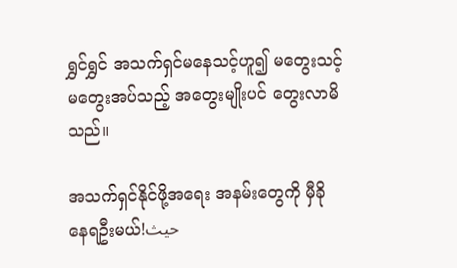ရွှင်ရွှင် အသက်ရှင်မနေသင့်ဟူ၍ မတွေးသင့်မတွေးအပ်သည့် အတွေးမျိုးပင် တွေးလာမိသည်။

အသက်ရှင်နိုင်ဖို့အရေး အနမ်းတွေကို မှီခိုနေရဦးမယ်!حيث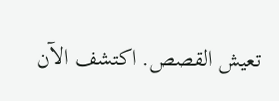تعيش القصص. اكتشف الآن